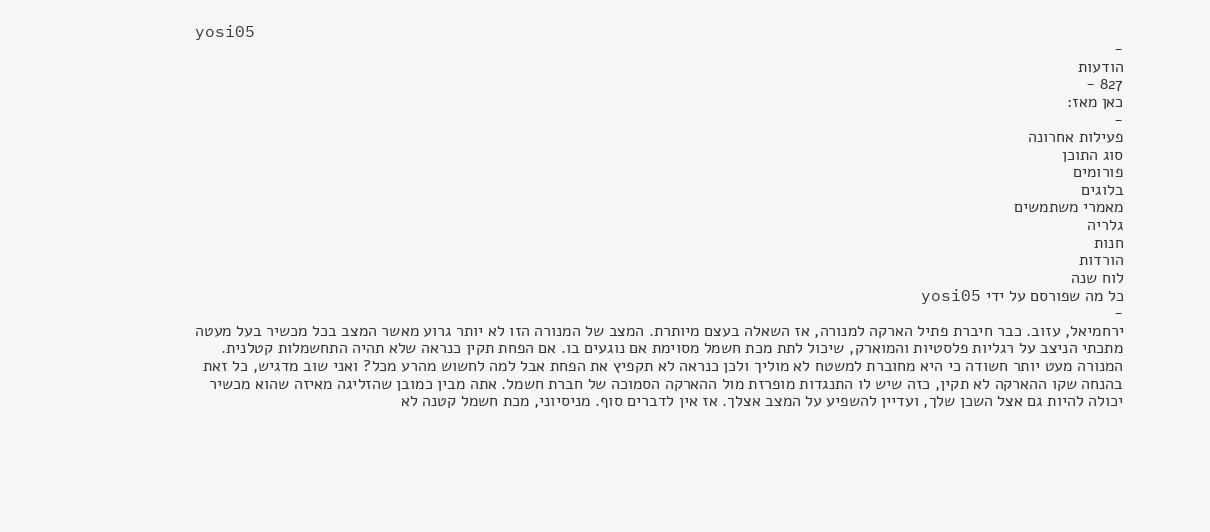yosi05
-
הודעות
827 -
כאן מאז:
-
פעילות אחרונה
סוג התוכן
פורומים
בלוגים
מאמרי משתמשים
גלריה
חנות
הורדות
לוח שנה
כל מה שפורסם על ידי yosi05
-
ירחמיאל, עזוב. כבר חיברת פתיל הארקה למנורה, אז השאלה בעצם מיותרת. המצב של המנורה הזו לא יותר גרוע מאשר המצב בכל מכשיר בעל מעטה מתכתי הניצב על רגליות פלסטיות והמוארק, שיכול לתת מכת חשמל מסוימת אם נוגעים בו. אם הפחת תקין כנראה שלא תהיה התחשמלות קטלנית. המנורה מעט יותר חשודה כי היא מחוברת למשטח לא מוליך ולכן כנראה לא תקפיץ את הפחת אבל למה לחשוש מהרע מכל? ואני שוב מדגיש, כל זאת בהנחה שקו ההארקה לא תקין, כזה שיש לו התנגדות מופרזת מול ההארקה הסמוכה של חברת חשמל. אתה מבין כמובן שהזליגה מאיזה שהוא מכשיר יכולה להיות גם אצל השכן שלך, ועדיין להשפיע על המצב אצלך. אז אין לדברים סוף. מניסיוני, מכת חשמל קטנה לא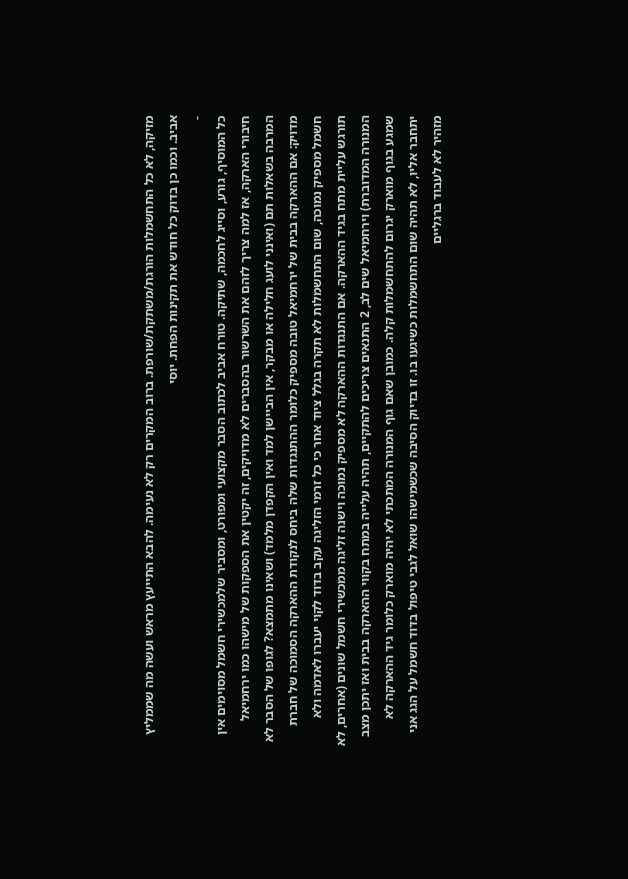מזיקה, לא כל התחשמלות הורגת/משתקת/שורפת. ברוב המקרים רק לא נעימה. להבא התייעץ מראש ועשה מה שממליץ אביב. וכמו כן בדוק כל חודש את תקינות הפחת. יוסי
-
כל המוסיף, גורע, וסייג לחכמה, שתיקה. טורח אביב לכתוב הסבר מקצועי ומפורט, ומסביר שלמכשירי חשמל מסוימים אין חיבורי הארקה, אז למה צריך לזהם את השרשור בהסברים לא מדויקים, זה יקטין את הספקות של מישהו כמו ירחמיאל המרבה בשאלות תם (ואינני לועג חלילה או מבקר, אין הביישן למד ואין הקפדן מלמד) ושאינו מתמצא? לגופו של הסבר לא מדויק: אם ההארקה בבית של ירחמיאל טובה מספיק כלומר ההתנגדות שלה ביחס לנקודת ההארקה הסמוכה של חברת חשמל מספיק נמוכה, שום התחשמלות לא תקרה בגלל ציוד אחר כי כל זרמי הזליגה עקב בדוד לקוי יעברו לאדמה ולא תורגש עליית מתח בגיד ההארקה. אם התנגדות ההארקה לא מספיק נמוכה וישנה זליגה ממכשירי חשמל שונים (אחרים, לא המנורה המדוברת) וירחמיאל שים לב, 2 התנאים צריכים להתקיים, תהיה עלייה במתח בקווי ההארקה בבית ואז יתכן מצב שמגע בגוף מוארק יגרום להתחשמלות קלה. כמובן שאם גוף המנורה המתכתי לא יהיה מוארק כלומר גיד ההארקה לא יתחבר אליו, לא תהיה שום התחשמלות כשיגעו בו. זו בדיוק הסיבה שכשמישהו שואל לגבי טיפול בדוד חשמל על הגג אני מזהיר לא לעבוד ברגליים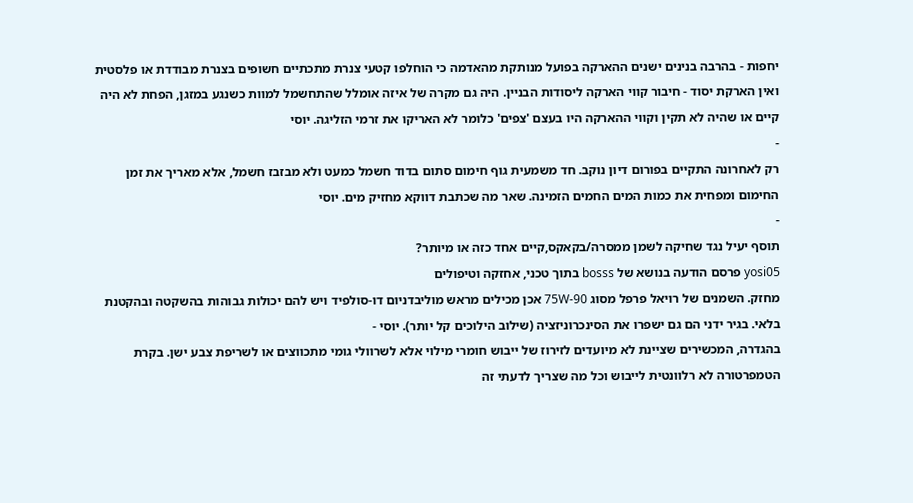יחפות - בהרבה בנינים ישנים ההארקה בפועל מנותקת מהאדמה כי הוחלפו קטעי צנרת מתכתיים חשופים בצנרת מבודדת או פלסטית ואין הארקת יסוד - חיבור קווי הארקה ליסודות הבניין. היה גם מקרה של איזה אומלל שהתחשמל למוות כשנגע במזגן, הפחת לא היה קיים או שהיה לא תקין וקווי ההארקה היו בעצם 'צפים' כלומר לא האריקו את זרמי הזליגה. יוסי
-
רק לאחרונה התקיים בפורום דיון נוקב. חד משמעית גוף חימום סתום בדוד חשמל כמעט ולא מבזבז חשמל, אלא מאריך את זמן החימום ומפחית את כמות המים החמים הזמינה. שאר מה שכתבת דווקא מחזיק מים. יוסי
-
תוסף יעיל נגד שחיקה לשמן ממסרה/בקאקס,קיים אחד כזה או מיותר?
yosi05 פרסם הודעה בנושא של bosss בתוך טכני, אחזקה וטיפולים
מחזק. השמנים של רויאל פרפל מסוג 75W-90 אכן מכילים מראש מוליבדניום דו-סולפיד ויש להם יכולות גבוהות בהשקטה ובהקטנת בלאי. בגיר ידני הם גם ישפרו את הסינכרוניזציה (שילוב הילוכים קל יותר). יוסי -
בהגדרה, המכשירים שציינת לא מיועדים לזירוז של ייבוש חומרי מילוי אלא לשרוולי גומי מתכווצים או לשריפת צבע ישן. בקרת הטמפרטורה לא רלוונטית לייבוש וכל מה שצריך לדעתי זה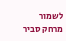לשמור מרחק סביר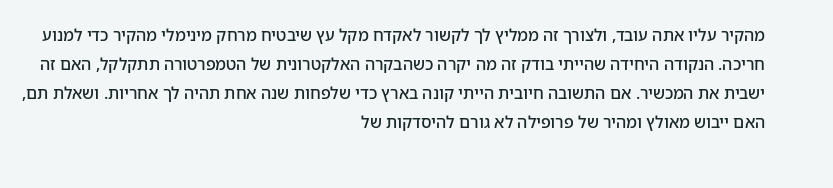מהקיר עליו אתה עובד, ולצורך זה ממליץ לך לקשור לאקדח מקל עץ שיבטיח מרחק מינימלי מהקיר כדי למנוע חריכה. הנקודה היחידה שהייתי בודק זה מה יקרה כשהבקרה האלקטרונית של הטמפרטורה תתקלקל, האם זה ישבית את המכשיר. אם התשובה חיובית הייתי קונה בארץ כדי שלפחות שנה אחת תהיה לך אחריות. ושאלת תם, האם ייבוש מאולץ ומהיר של פרופילה לא גורם להיסדקות של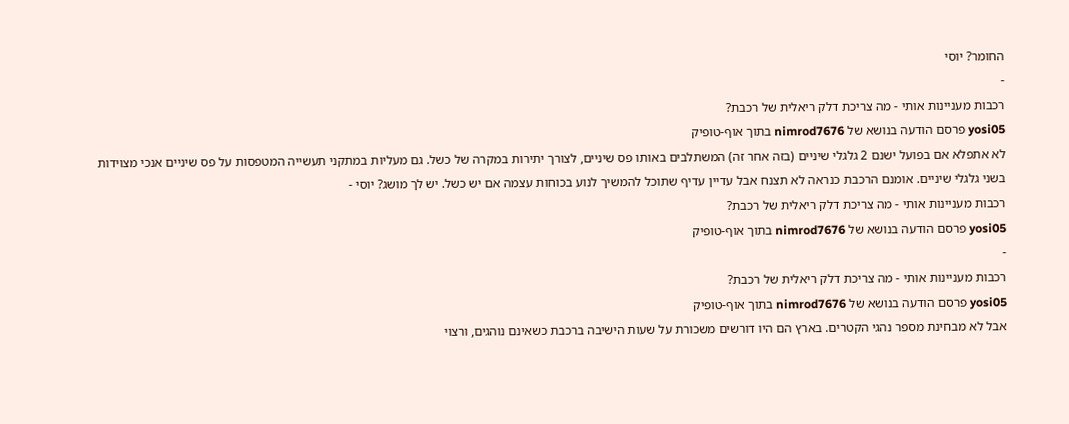החומר? יוסי
-
רכבות מעניינות אותי - מה צריכת דלק ריאלית של רכבת?
yosi05 פרסם הודעה בנושא של nimrod7676 בתוך אוף-טופיק
לא אתפלא אם בפועל ישנם 2 גלגלי שיניים (בזה אחר זה) המשתלבים באותו פס שיניים, לצורך יתירות במקרה של כשל. גם מעליות במתקני תעשייה המטפסות על פס שיניים אנכי מצוידות בשני גלגלי שיניים. אומנם הרכבת כנראה לא תצנח אבל עדיין עדיף שתוכל להמשיך לנוע בכוחות עצמה אם יש כשל. יש לך מושג? יוסי -
רכבות מעניינות אותי - מה צריכת דלק ריאלית של רכבת?
yosi05 פרסם הודעה בנושא של nimrod7676 בתוך אוף-טופיק
-
רכבות מעניינות אותי - מה צריכת דלק ריאלית של רכבת?
yosi05 פרסם הודעה בנושא של nimrod7676 בתוך אוף-טופיק
אבל לא מבחינת מספר נהגי הקטרים. בארץ הם היו דורשים משכורת על שעות הישיבה ברכבת כשאינם נוהגים, ורצוי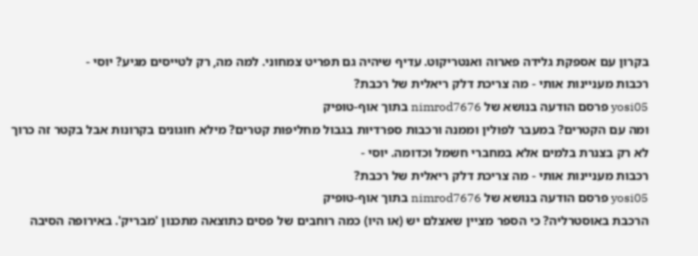בקרון עם אספקת גלידה פארוה ואנטריקוט. עדיף שיהיה גם תפריט צמחוני. למה מה, רק לטייסים מגיע? יוסי -
רכבות מעניינות אותי - מה צריכת דלק ריאלית של רכבת?
yosi05 פרסם הודעה בנושא של nimrod7676 בתוך אוף-טופיק
ומה עם הקטרים? במעבר לפולין וממנה ורכבות ספרדיות בגבול מחליפות קטרים? מילא חוגונים בקרונות אבל בקטר זה כרוך לא רק בצנרת בלמים אלא במחברי חשמל וכדומה. יוסי -
רכבות מעניינות אותי - מה צריכת דלק ריאלית של רכבת?
yosi05 פרסם הודעה בנושא של nimrod7676 בתוך אוף-טופיק
הרכבת באוסטרליה? כי הספר מציין שאצלם יש (או היו) כמה רוחבים של פסים כתוצאה מתכנון 'מבריק'. באירופה הסיבה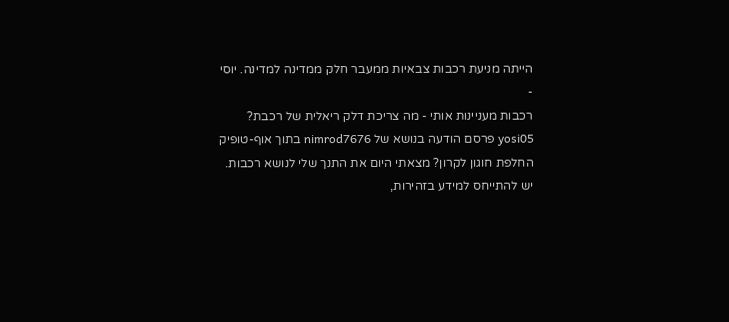הייתה מניעת רכבות צבאיות ממעבר חלק ממדינה למדינה. יוסי -
רכבות מעניינות אותי - מה צריכת דלק ריאלית של רכבת?
yosi05 פרסם הודעה בנושא של nimrod7676 בתוך אוף-טופיק
החלפת חוגון לקרון? מצאתי היום את התנך שלי לנושא רכבות. יש להתייחס למידע בזהירות,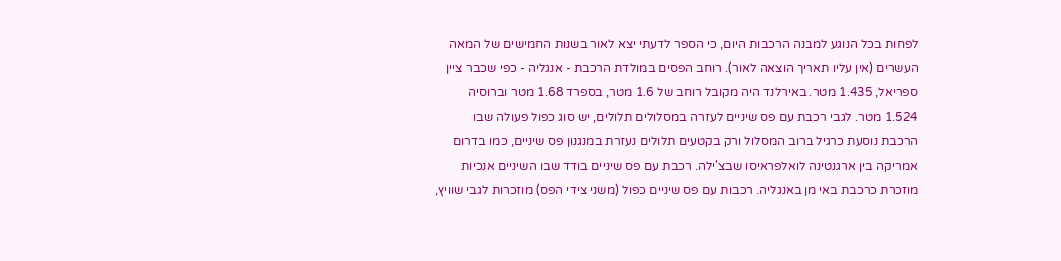לפחות בכל הנוגע למבנה הרכבות היום, כי הספר לדעתי יצא לאור בשנות החמישים של המאה העשרים (אין עליו תאריך הוצאה לאור). רוחב הפסים במולדת הרכבת - אנגליה - כפי שכבר ציין ספריאל, 1.435 מטר. באירלנד היה מקובל רוחב של 1.6 מטר, בספרד 1.68 מטר וברוסיה 1.524 מטר. לגבי רכבת עם פס שיניים לעזרה במסלולים תלולים, יש סוג כפול פעולה שבו הרכבת נוסעת כרגיל ברוב המסלול ורק בקטעים תלולים נעזרת במנגנון פס שיניים, כמו בדרום אמריקה בין ארגנטינה לואלפראיסו שבצ'ילה. רכבת עם פס שיניים בודד שבו השיניים אנכיות מוזכרת כרכבת באי מן באנגליה. רכבות עם פס שיניים כפול (משני צידי הפס) מוזכרות לגבי שוויץ,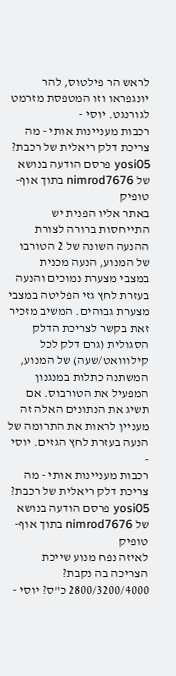לראש הר פילטוס, להר יונגפראו וזו המטפסת מזרמט לגורנגט. יוסי -
רכבות מעניינות אותי - מה צריכת דלק ריאלית של רכבת?
yosi05 פרסם הודעה בנושא של nimrod7676 בתוך אוף-טופיק
באתר אליו הפנית יש התייחסות ברורה לצורת ההנעה השונה של 2 הטורבו של המנוע, הנעה מכנית במצבי מצערת נמוכים והנעה בעזרת לחץ גזי הפליטה במצבי מצערת גבוהים. המשיב מזכיר זאת בקשר לצריכת הדלק הסגולית (גרם דלק לכל קילווואט/שעה) של המנוע, המשתנה כתלות במנגנון המפעיל את הטורבוס. אם תשיג את הנתונים האלה זה מעניין לראות את התרומה של הנעה בעזרת לחץ הגזים. יוסי -
רכבות מעניינות אותי - מה צריכת דלק ריאלית של רכבת?
yosi05 פרסם הודעה בנושא של nimrod7676 בתוך אוף-טופיק
לאיזה נפח מנוע שייכת הצריכה בה נקבת? 2800/3200/4000 כ"ס? יוסי -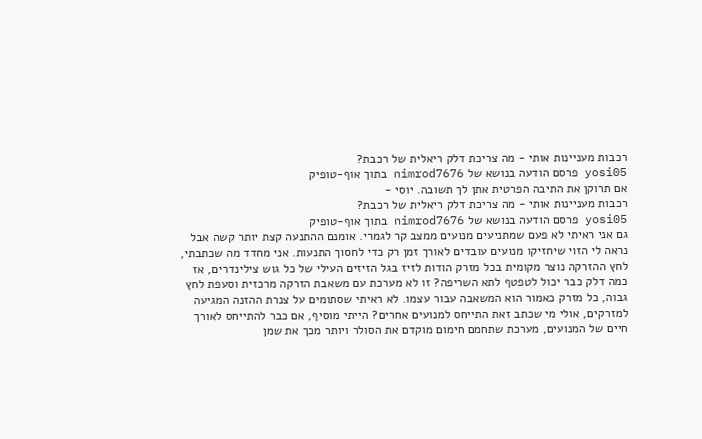רכבות מעניינות אותי - מה צריכת דלק ריאלית של רכבת?
yosi05 פרסם הודעה בנושא של nimrod7676 בתוך אוף-טופיק
אם תרוקן את התיבה הפרטית אתן לך תשובה. יוסי -
רכבות מעניינות אותי - מה צריכת דלק ריאלית של רכבת?
yosi05 פרסם הודעה בנושא של nimrod7676 בתוך אוף-טופיק
גם אני ראיתי לא פעם שמתניעים מנועים ממצב קר לגמרי. אומנם ההתנעה קצת יותר קשה אבל נראה לי הזוי שיחזיקו מנועים עובדים לאורך זמן רק כדי לחסוך התנעות. אני מחדד מה שכתבתי, לחץ ההזרקה נוצר מקומית בכל מזרק הודות לזיז בגל הזיזים העילי של כל גוש צילינדרים, אז כמה דלק כבר יכול לטפטף לתא השריפה? זו לא מערכת עם משאבת הזרקה מרכזית וסעפת לחץ גבוה, כל מזרק כאמור הוא המשאבה עבור עצמו. לא ראיתי שסתומים על צנרת ההזנה המגיעה למזרקים, אולי מי שכתב זאת התייחס למנועים אחרים? הייתי מוסיף, אם כבר להתייחס לאורך חיים של המנועים, מערכת שתחמם חימום מוקדם את הסולר ויותר מכך את שמן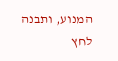המנוע, ותבנה לחץ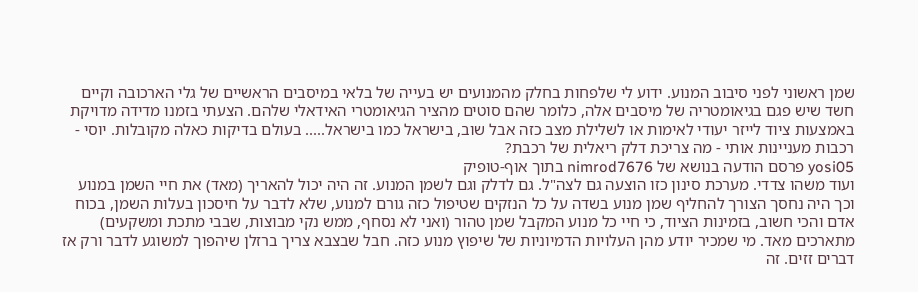שמן ראשוני לפני סיבוב המנוע. ידוע לי שלפחות בחלק מהמנועים יש בעייה של בלאי במיסבים הראשיים של גלי הארכובה וקיים חשד שיש פגם בגיאומטריה של מיסבים אלה, כלומר שהם סוטים מהציר הגיאומטרי האידאלי שלהם. הצעתי בזמנו מדידה מדויקת באמצעות ציוד לייזר יעודי לאימות או לשלילת מצב כזה אבל שוב, בישראל כמו בישראל..... בעולם בדיקות כאלה מקובלות. יוסי -
רכבות מעניינות אותי - מה צריכת דלק ריאלית של רכבת?
yosi05 פרסם הודעה בנושא של nimrod7676 בתוך אוף-טופיק
ועוד משהו צדדי. מערכת סינון כזו הוצעה גם לצה"ל. גם לדלק וגם לשמן המנוע. זה היה יכול להאריך (מאד) את חיי השמן במנוע וכך היה נחסך הצורך להחליף שמן מנוע בשדה על כל הנזקים שטיפול כזה גורם למנוע, שלא לדבר על חיסכון בעלות השמן, בכוח אדם והכי חשוב, בזמינות הציוד, כי חיי כל מנוע המקבל שמן טהור (ואני לא נסחף, ממש נקי מבוצות, שבבי מתכת ומשקעים) מתארכים מאד. מי שמכיר יודע מהן העלויות הדמיוניות של שיפוץ מנוע כזה. חבל שבצבא צריך ברזלן שיהפוך למשוגע לדבר ורק אז דברים זזים. זה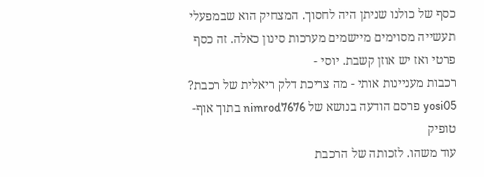כסף של כולנו שניתן היה לחסוך. המצחיק הוא שבמפעלי תעשייה מסוימים מיישמים מערכות סינון כאלה. זה כסף פרטי ואז יש אוזן קשבת. יוסי -
רכבות מעניינות אותי - מה צריכת דלק ריאלית של רכבת?
yosi05 פרסם הודעה בנושא של nimrod7676 בתוך אוף-טופיק
עוד משהו. לזכותה של הרכבת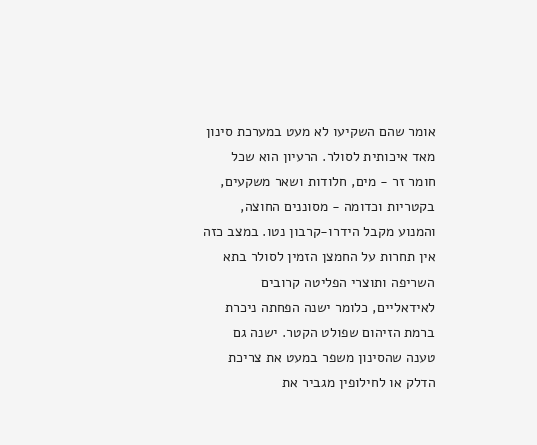אומר שהם השקיעו לא מעט במערכת סינון מאד איכותית לסולר. הרעיון הוא שכל חומר זר - מים, חלודות ושאר משקעים, בקטריות וכדומה - מסוננים החוצה, והמנוע מקבל הידרו-קרבון נטו. במצב כזה אין תחרות על החמצן הזמין לסולר בתא השריפה ותוצרי הפליטה קרובים לאידאליים, כלומר ישנה הפחתה ניכרת ברמת הזיהום שפולט הקטר. ישנה גם טענה שהסינון משפר במעט את צריכת הדלק או לחילופין מגביר את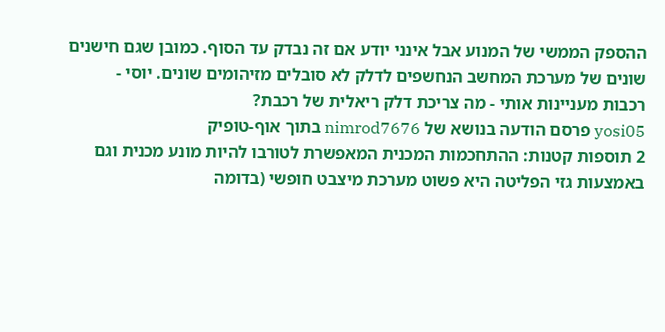ההספק הממשי של המנוע אבל אינני יודע אם זה נבדק עד הסוף. כמובן שגם חישנים שונים של מערכת המחשב הנחשפים לדלק לא סובלים מזיהומים שונים. יוסי -
רכבות מעניינות אותי - מה צריכת דלק ריאלית של רכבת?
yosi05 פרסם הודעה בנושא של nimrod7676 בתוך אוף-טופיק
2 תוספות קטנות: ההתחכמות המכנית המאפשרת לטורבו להיות מונע מכנית וגם באמצעות גזי הפליטה היא פשוט מערכת מיצבט חופשי (בדומה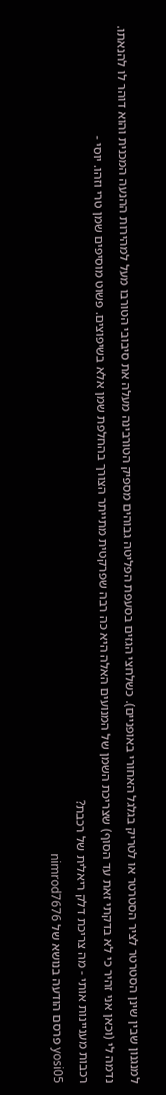למנגנון שבין שינן הסטרטר לציר הסטרטר או לטריק בגלגל האחורי באופניים). כשלחצי הגזים בסעפת הפליטה גבוהים מספיק הטורבינה מעלה את סיבובי הטורבו מעל למהירות ההנעה המכנית והוא דוהר לו להנאתו. נדמה לי (וכאן אני זהיר כי לא בדקתי זאת עד הסוף) שצריכת השמן של המנועים האלה היא כה רבה שפרקטית מתייתר הצורך בהחלפת שמן אלא בשיפוצים. פשוט מוסיפים שמן טרי וזהו. יוסי -
רכבות מעניינות אותי - מה צריכת דלק ריאלית של רכבת?
yosi05 פרסם הודעה בנושא של nimrod7676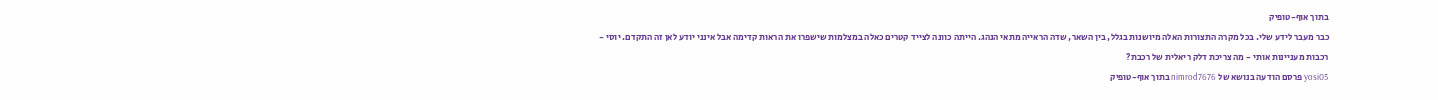בתוך אוף-טופיק
כבר מעבר לידע שלי. בכל מקרה התצורות האלה מיושנות בגלל, בין השאר, שדה הראייה מתאי הנהג. הייתה כוונה לצייד קטרים כאלה במצלמות שישפרו את הראות קדימה אבל אינני יודע לאן זה התקדם. יוסי -
רכבות מעניינות אותי - מה צריכת דלק ריאלית של רכבת?
yosi05 פרסם הודעה בנושא של nimrod7676 בתוך אוף-טופיק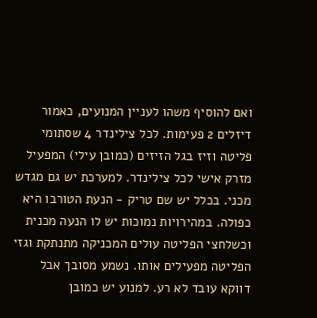ואם להוסיף משהו לעניין המנועים, כאמור דיזלים 2 פעימות. לכל צילינדר 4 שסתומי פליטה וזיז בגל הזיזים (כמובן עילי) המפעיל מזרק אישי לכל צילינדר. למערכת יש גם מגדש מכני. בכלל יש שם טריק - הנעת הטורבו היא כפולה. במהירויות נמוכות יש לו הנעה מכנית וכשלחצי הפליטה עולים המכניקה מתנתקת וגזי הפליטה מפעילים אותו. נשמע מסובך אבל דווקא עובד לא רע. למנוע יש כמובן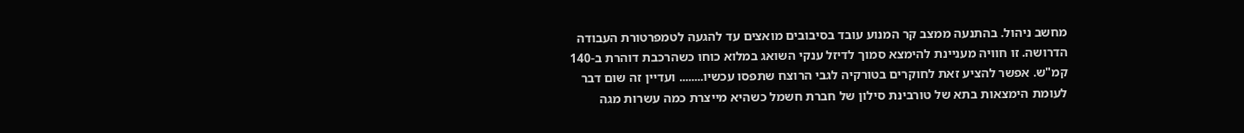מחשב ניהול. בהתנעה ממצב קר המנוע עובד בסיבובים מואצים עד להגעה לטמפרטורת העבודה הדרושה. זו חוויה מעניינת להימצא סמוך לדיזל ענקי השואג במלוא כוחו כשהרכבת דוהרת ב-140 קמ"ש. אפשר להציע זאת לחוקרים בטורקיה לגבי הרוצח שתפסו עכשיו........ ועדיין זה שום דבר לעומת הימצאות בתא של טורבינת סילון של חברת חשמל כשהיא מייצרת כמה עשרות מגה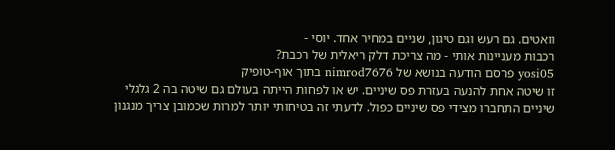וואטים. גם רעש וגם טיגון, שניים במחיר אחד. יוסי -
רכבות מעניינות אותי - מה צריכת דלק ריאלית של רכבת?
yosi05 פרסם הודעה בנושא של nimrod7676 בתוך אוף-טופיק
זו שיטה אחת להנעה בעזרת פס שיניים. יש או לפחות הייתה בעולם גם שיטה בה 2 גלגלי שיניים התחברו מצידי פס שיניים כפול. לדעתי זה בטיחותי יותר למרות שכמובן צריך מנגנון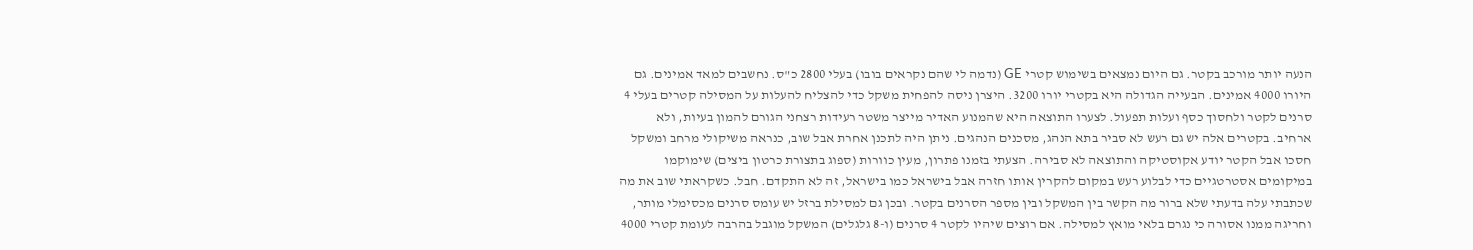הנעה יותר מורכב בקטר. גם היום נמצאים בשימוש קטרי GE (נדמה לי שהם נקראים בובו) בעלי 2800 כ"ס. נחשבים למאד אמינים. גם היורו 4000 אמינים. הבעייה הגדולה היא בקטרי יורו 3200. היצרן ניסה להפחית משקל כדי להצליח להעלות על המסילה קטרים בעלי 4 סרנים לקטר ולחסוך כסף ועלות תפעול. לצערו התוצאה היא שהמנוע האדיר מייצר משטר רעידות רצחני הגורם להמון בעיות, ולא ארחיב. בקטרים אלה יש גם רעש לא סביר בתא הנהג, מסכנים הנהגים. ניתן היה לתכנן אחרת אבל שוב, כנראה משיקולי מרחב ומשקל חסכו אבל הקטר יודע אקוסטיקה והתוצאה לא סבירה. הצעתי בזמנו פתרון, מעין כוורות (ספוג בתצורת כרטון ביצים) שימוקמו במיקומים אסטרטגיים כדי לבלוע רעש במקום להקרין אותו חזרה אבל בישראל כמו בישראל, זה לא התקדם. חבל. כשקראתי שוב את מה שכתבתי עלה בדעתי שלא ברור מה הקשר בין המשקל ובין מספר הסרנים בקטר. ובכן גם למסילת ברזל יש עומס סרנים מכסימלי מותר, וחריגה ממנו אסורה כי נגרם בלאי מואץ למסילה. אם רוצים שיהיו לקטר 4 סרנים (ו-8 גלגלים) המשקל מוגבל בהרבה לעומת קטרי 4000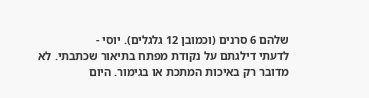שלהם 6 סרנים (וכמובן 12 גלגלים). יוסי -
לדעתי דילגתם על נקודת מפתח בתיאור שכתבתי. לא מדובר רק באיכות המתכת או בגימור. היום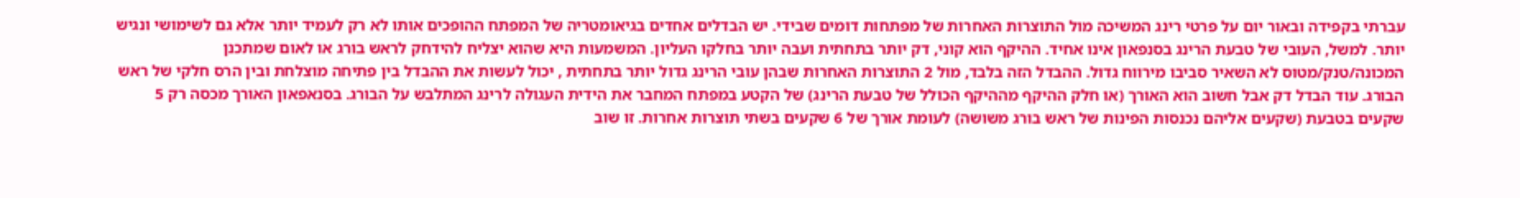עברתי בקפידה ובאור יום על פרטי רינג המשיכה מול התוצרות האחרות של מפתחות דומים שבידי. יש הבדלים אחדים בגיאומטריה של המפתח ההופכים אותו לא רק לעמיד יותר אלא גם לשימושי ונגיש יותר. למשל, העובי של טבעת הרינג בסנפאון אינו אחיד. ההיקף הוא קוני, דק יותר בתחתית ועבה יותר בחלקו העליון. המשמעות היא שהוא יצליח להידחק לראש בורג או לאום שמתכנן המכונה/טנק/מטוס לא השאיר סביבו מירווח גדול. ההבדל הזה בלבד, מול 2 התוצרות האחרות שבהן עובי הרינג גדול יותר בתחתית , יכול לעשות את ההבדל בין פתיחה מוצלחת ובין הרס חלקי של ראש הבורג. עוד הבדל דק אבל חשוב הוא האורך (או חלק ההיקף מההיקף הכולל של טבעת הרינג) של הקטע במפתח המחבר את הידית העגולה לרינג המתלבש על הבורג. בסנאפאון האורך מכסה רק 5 שקעים בטבעת (שקעים אליהם נכנסות הפינות של ראש בורג משושה) לעומת אורך של 6 שקעים בשתי תוצרות אחרות. זו שוב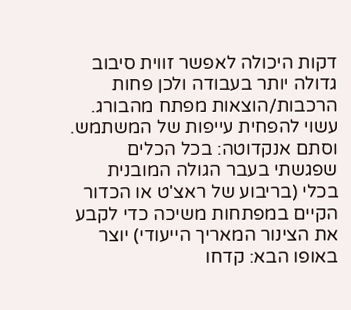דקות היכולה לאפשר זווית סיבוב גדולה יותר בעבודה ולכן פחות הרכבות/הוצאות מפתח מהבורג. עשוי להפחית עייפות של המשתמש. וסתם אנקדוטה: בכל הכלים שפגשתי בעבר הגולה המובנית בכלי (בריבוע של ראצ'ט או הכדור הקיים במפתחות משיכה כדי לקבע את הצינור המאריך הייעודי) יוצר באופו הבא: קדחו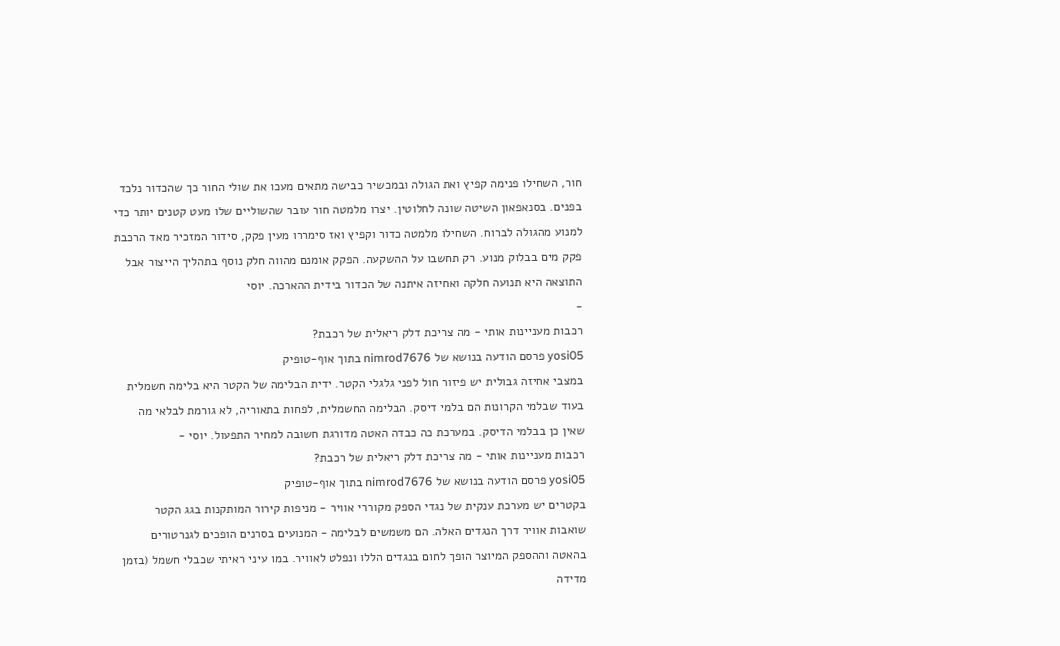חור, השחילו פנימה קפיץ ואת הגולה ובמכשיר כבישה מתאים מעכו את שולי החור כך שהכדור נלכד בפנים. בסנאפאון השיטה שונה לחלוטין. יצרו מלמטה חור עובר שהשוליים שלו מעט קטנים יותר כדי למנוע מהגולה לברוח. השחילו מלמטה כדור וקפיץ ואז סימררו מעין פקק, סידור המזכיר מאד הרכבת פקק מים בבלוק מנוע. רק תחשבו על ההשקעה. הפקק אומנם מהווה חלק נוסף בתהליך הייצור אבל התוצאה היא תנועה חלקה ואחיזה איתנה של הכדור בידית ההארכה. יוסי
-
רכבות מעניינות אותי - מה צריכת דלק ריאלית של רכבת?
yosi05 פרסם הודעה בנושא של nimrod7676 בתוך אוף-טופיק
במצבי אחיזה גבולית יש פיזור חול לפני גלגלי הקטר. ידית הבלימה של הקטר היא בלימה חשמלית בעוד שבלמי הקרונות הם בלמי דיסק. הבלימה החשמלית, לפחות בתאוריה, לא גורמת לבלאי מה שאין כן בבלמי הדיסק. במערכת כה כבדה האטה מדורגת חשובה למחיר התפעול. יוסי -
רכבות מעניינות אותי - מה צריכת דלק ריאלית של רכבת?
yosi05 פרסם הודעה בנושא של nimrod7676 בתוך אוף-טופיק
בקטרים יש מערכת ענקית של נגדי הספק מקוררי אוויר - מניפות קירור המותקנות בגג הקטר שואבות אוויר דרך הנגדים האלה. הם משמשים לבלימה - המנועים בסרנים הופכים לגנרטורים בהאטה וההספק המיוצר הופך לחום בנגדים הללו ונפלט לאוויר. במו עיני ראיתי שכבלי חשמל (בזמן מדידה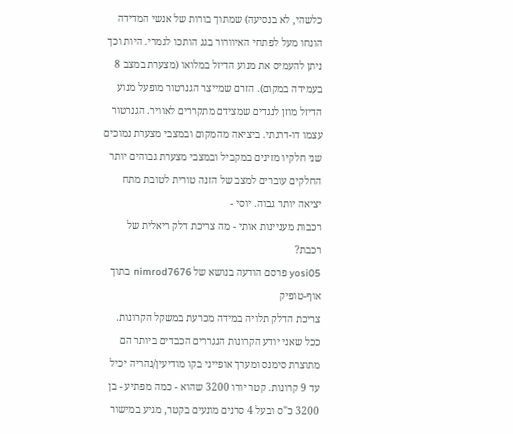כלשהי, לא בנסיעה) שמתוך בורות של אנשי המדידה הונחו מעל לפתחי האיוורור בגג הותכו לגמרי. היות וכך ניתן להעמיס את מנוע הדיזל במלואו (מצערת במצב 8 בעמידה במקום). הזרם שמייצר הגנרטור מופעל מנוע הדיזל מוזן לנגדים שמצידם מתקררים לאוויר. הגנרטור עצמו דו-דרגתי. ביציאה מהמקום ובמצבי מצערת נמוכים שני חלקיו מזינים במקביל ובמצבי מצערת גבוהים יותר החלקים עוברים למצב של הזנה טורית לטובת מתח יציאה יותר גבוה. יוסי -
רכבות מעניינות אותי - מה צריכת דלק ריאלית של רכבת?
yosi05 פרסם הודעה בנושא של nimrod7676 בתוך אוף-טופיק
צריכת הדלק תלויה במידה מכרעת במשקל הקרונות. ככל שאני יודע הקרונות הנגררים הכבדים ביותר הם מתוצרת סימנס ומערך אופייני בקו מודיעין/נהריה יכיל עד 9 קרונות. קטר יורו 3200 שהוא - כמה מפתיע - בן 3200 כ"ס ובעל 4 סרנים מונעים בקטר, מגיע במישור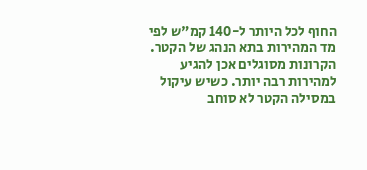החוף לכל היותר ל-140 קמ"ש לפי מד המהירות בתא הנהג של הקטר. הקרונות מסוגלים אכן להגיע למהירות רבה יותר. כשיש עיקול במסילה הקטר לא סוחב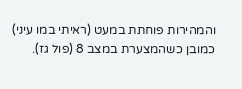והמהירות פוחתת במעט (ראיתי במו עיני) כמובן כשהמצערת במצב 8 (פול גז).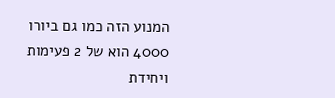המנוע הזה כמו גם ביורו 4000 הוא של 2 פעימות ויחידת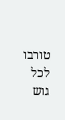טורבו לכל גוש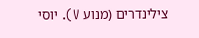צילינדרים (מנוע V). יוסי